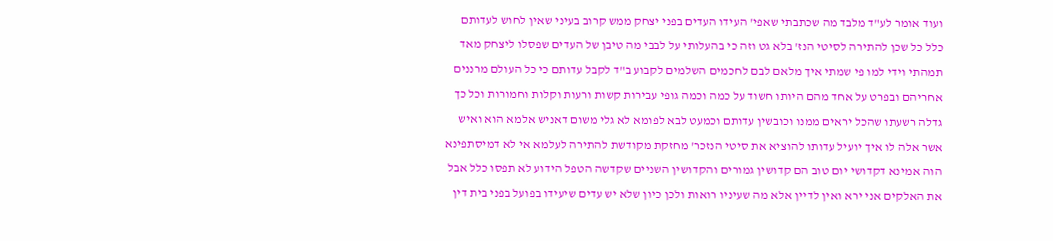ועוד אומר לע"ד מלבד מה שכתבתי שאפי' העידו העדים בפני יצחק ממש קרוב בעיני שאין לחוש לעדותם כלל כל שכן להתירה לסיטי הנז' בלא גט וזה כי בהעלותי על לבבי מה טיבן של העדים שפסלו ליצחק מאד תמהתי וידי למו פי שמתי איך מלאם לבם לחכמים השלמים לקבוע ב"ד לקבל עדותם כי כל העולם מרננים אחריהם ובפרט על אחד מהם היותו חשוד על כמה וכמה גופי עבירות קשות ורעות וקלות וחמורות וכל כך גדלה רשעתו שהכל יראים ממנו וכובשין עדותם וכמעט לבא לפומא לא גלי משום דאניש אלמא הוא ואיש אשר אלה לו איך יועיל עדותו להוציא את סיטי הנזכר' מחזקת מקודשת להתירה לעלמא אי לא דמיסתפינא הוה אמינא דקדושי יום טוב הם קדושין גמורים והקדושין השניים שקדשה הטפל הידוע לא תפסו כלל אבל את האלקים אני ירא ואין לדיין אלא מה שעיניו רואות ולכן כיון שלא יש עדים שיעידו בפועל בפני בית דין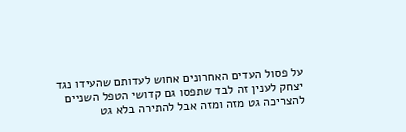על פסול העדים האחרונים אחוש לעדותם שהעידו נגד יצחק לענין זה לבד שתפסו גם קדושי הטפל השניים להצריכה גט מזה ומזה אבל להתירה בלא גט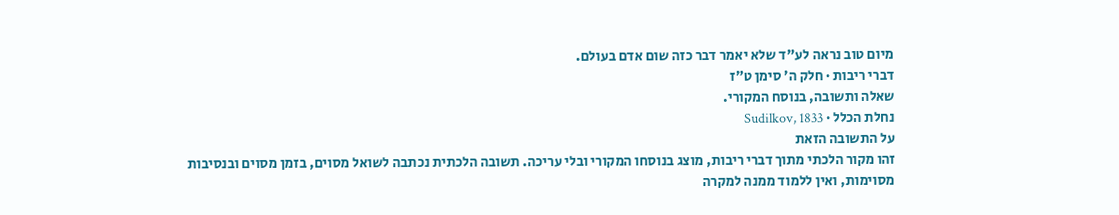מיום טוב נראה לע"ד שלא יאמר דבר כזה שום אדם בעולם.
דברי ריבות · חלק ה׳ סימן ט״ז
שאלה ותשובה, בנוסח המקורי.
נחלת הכלל · Sudilkov, 1833
על התשובה הזאת
זהו מקור הלכתי מתוך דברי ריבות, מוצג בנוסחו המקורי ובלי עריכה. תשובה הלכתית נכתבה לשואל מסוים, בזמן מסוים ובנסיבות מסוימות, ואין ללמוד ממנה למקרה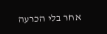אחר בלי הכרעה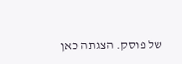של פוסק. הצגתה כאן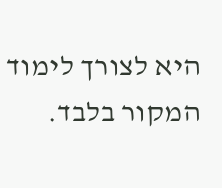היא לצורך לימוד המקור בלבד.